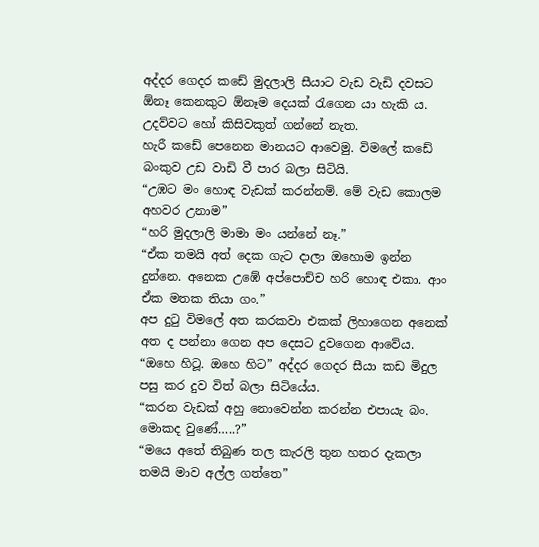අද්දර ගෙදර කඩේ මුදලාලි සීයාට වැඩ වැඩි දවසට ඕනෑ කෙනකුට ඕනෑම දෙයක් රැගෙන යා හැකි ය. උදව්වට හෝ කිසිවකුත් ගන්නේ නැත.
හැරී කඩේ පෙනෙන මානයට ආවෙමු. විමලේ කඩේ බංකුව උඩ වාඩි වී පාර බලා සිටියි.
“උඹට මං හොඳ වැඩක් කරන්නම්. මේ වැඩ කොලම අහවර උනාම”
“හරි මුදලාලි මාමා මං යන්නේ නෑ.”
“ඒක තමයි අත් දෙක ගැට දාලා ඔහොම ඉන්න දුන්නෙ. අනෙක උඹේ අප්පොච්ච හරි හොඳ එකා. ආං ඒක මතක තියා ගං.”
අප දුටු විමලේ අත කරකවා එකක් ලිහාගෙන අනෙක් අත ද පන්නා ගෙන අප දෙසට දුවගෙන ආවේය.
“ඔහෙ හිටූ. ඔහෙ හිට” අද්දර ගෙදර සීයා කඩ මිදුල පසු කර දුව විත් බලා සිටියේය.
“කරන වැඩක් අහු නොවෙන්න කරන්න එපායැ බං. මොකද වුණේ…..?”
“මයෙ අතේ තිබුණ තල කැරලි තුන හතර දැකලා තමයි මාව අල්ල ගත්තෙ”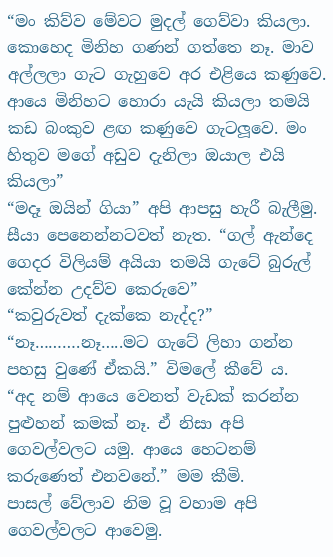“මං කිව්ව මේවට මුදල් ගෙව්වා කියලා. කොහෙද මිනිහ ගණන් ගත්තෙ නෑ. මාව අල්ලලා ගැට ගැහුවෙ අර එළියෙ කණුවෙ. ආයෙ මිනිහට හොරා යැයි කියලා තමයි කඩ බංකුව ළඟ කණුවෙ ගැටලූවෙ. මං හිතුව මගේ අඩුව දැනිලා ඔයාල එයි කියලා”
“මදෑ ඔයින් ගියා” අපි ආපසු හැරී බැලීමු.
සීයා පෙනෙන්නටවත් නැත. “ගල් ඇන්දෙ ගෙදර විලියම් අයියා තමයි ගැටේ බුරුල් කේන්න උදව්ව කෙරුවෙ”
“කවුරුවත් දැක්කෙ නැද්ද?”
“නෑ……….නෑ…..මට ගැටේ ලිහා ගන්න පහසු වුණේ ඒකයි.” විමලේ කීවේ ය.
“අද නම් ආයෙ වෙනත් වැඩක් කරන්න පුළුහන් කමක් නෑ. ඒ නිසා අපි ගෙවල්වලට යමු. ආයෙ හෙටනම් කරුණෙත් එනවනේ.” මම කීමි.
පාසල් වේලාව නිම වූ වහාම අපි ගෙවල්වලට ආවෙමු.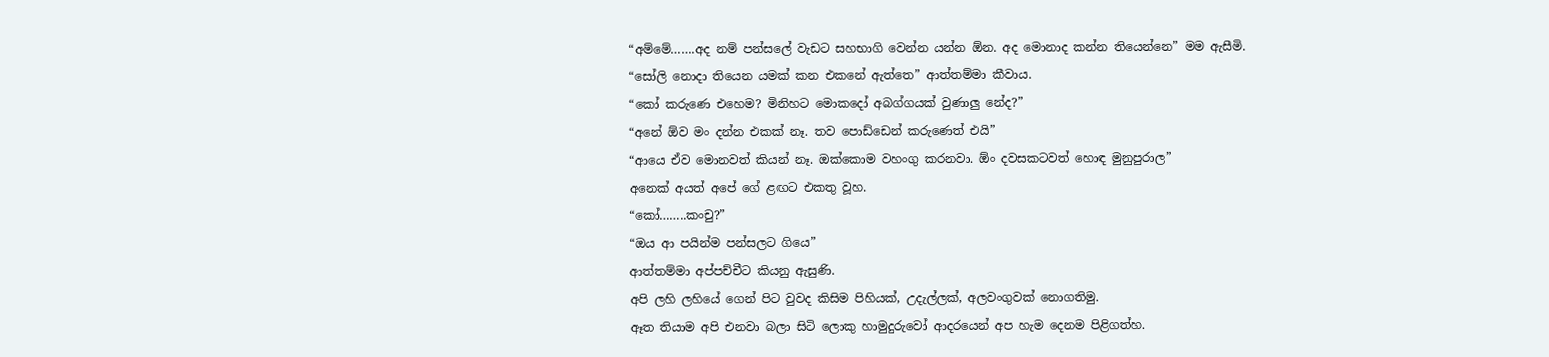“අම්මේ…….අද නම් පන්සලේ වැඩට සහභාගි වෙන්න යන්න ඕන. අද මොනාද කන්න තියෙන්නෙ” මම ඇසීමි.
“සෝලි නොදා තියෙන යමක් කන එකනේ ඇත්තෙ” ආත්තම්මා කීවාය.
“කෝ කරුණෙ එහෙම? මිනිහට මොකදෝ අබග්ගයක් වුණාලු නේද?”
“අනේ ඕව මං දන්න එකක් නෑ. තව පොඩ්ඩෙන් කරුණෙත් එයි”
“ආයෙ ඒව මොනවත් කියන් නෑ. ඔක්කොම වහංගු කරනවා. ඕං දවසකටවත් හොඳ මුනුපුරාල”
අනෙක් අයත් අපේ ගේ ළඟට එකතු වූහ.
“කෝ……..කංචු?”
“ඔය ආ පයින්ම පන්සලට ගියෙ”
ආත්තම්මා අප්පච්චීට කියනු ඇසුණි.
අපි ලහි ලහියේ ගෙන් පිට වුවද කිසිම පිහියක්, උදැල්ලක්, අලවංගුවක් නොගතිමු.
ඈත තියාම අපි එනවා බලා සිටි ලොකු හාමුදුරුවෝ ආදරයෙන් අප හැම දෙනම පිළිගත්හ.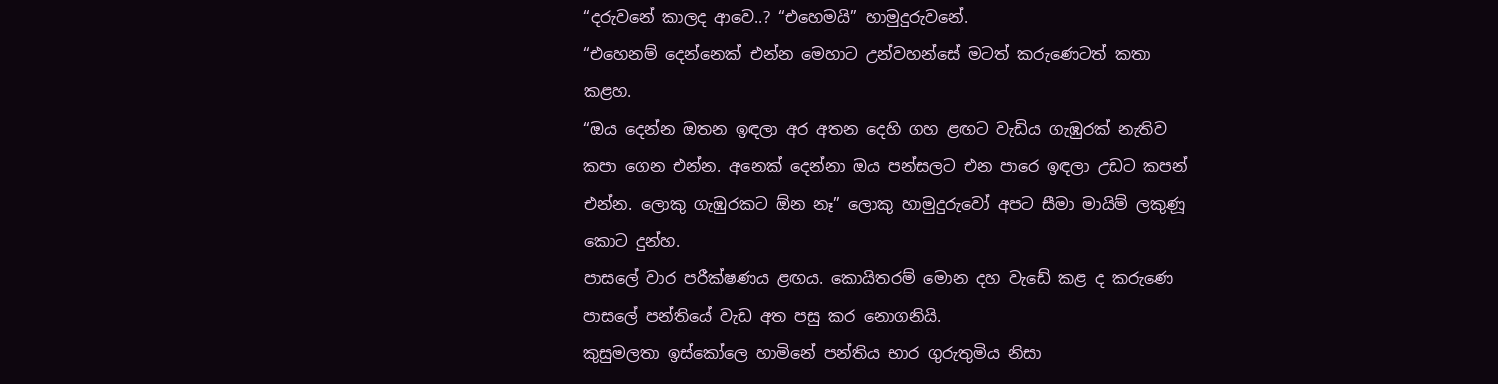“දරුවනේ කාලද ආවෙ..? “එහෙමයි” හාමුදුරුවනේ.
“එහෙනම් දෙන්නෙක් එන්න මෙහාට උන්වහන්සේ මටත් කරුණෙටත් කතා කළහ.
“ඔය දෙන්න ඔතන ඉඳලා අර අතන දෙහි ගහ ළඟට වැඩිය ගැඹුරක් නැතිව කපා ගෙන එන්න. අනෙක් දෙන්නා ඔය පන්සලට එන පාරෙ ඉඳලා උඩට කපන් එන්න. ලොකු ගැඹුරකට ඕන නෑ” ලොකු හාමුදුරුවෝ අපට සීමා මායිම් ලකුණූ කොට දුන්හ.
පාසලේ වාර පරීක්ෂණය ළඟය. කොයිතරම් මොන දහ වැඩේ කළ ද කරුණෙ පාසලේ පන්තියේ වැඩ අත පසු කර නොගනියි.
කුසුමලතා ඉස්කෝලෙ හාමිනේ පන්තිය භාර ගුරුතුමිය නිසා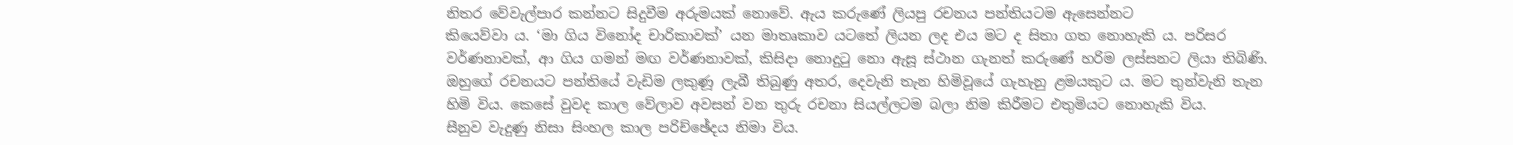නිතර වේවැල්පාර කන්නට සිදුවීම අරුමයක් නොවේ. ඇය කරුණේ ලියපු රචනය පන්තියටම ඇසෙන්නට
කියෙව්වා ය. ‘මා ගිය විනෝද චාරිකාවක්’ යන මාතෘකාව යටතේ ලියන ලද එය මට ද සිතා ගත නොහැකි ය. පරිසර වර්ණනාවක්, ආ ගිය ගමන් මඟ වර්ණනාවක්, කිසිදා නොදුටු නො ඇසූ ස්ථාන ගැනත් කරුණේ හරිම ලස්සනට ලියා තිබිණි. ඔහුගේ රචනයට පන්තියේ වැඩිම ලකුණූ ලැබී තිබුණු අතර, දෙවැනි තැන හිමිවූයේ ගැහැනු ළමයකුට ය. මට තුන්වැනි තැන හිමි විය. කෙසේ වුවද කාල වේලාව අවසන් වන තුරු රචනා සියල්ලටම බලා නිම කිරීමට එතුමියට නොහැකි විය.
සීනුව වැදුණු නිසා සිංහල කාල පරිච්ඡේදය නිමා විය.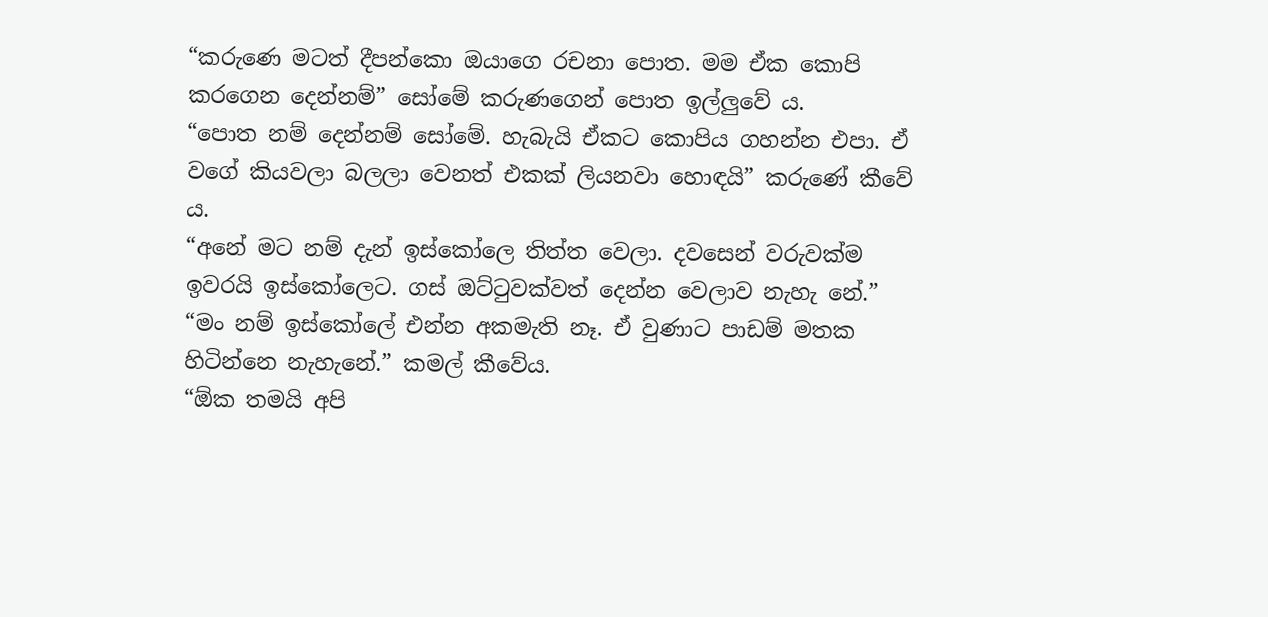“කරුණෙ මටත් දීපන්කො ඔයාගෙ රචනා පොත. මම ඒක කොපි කරගෙන දෙන්නම්” සෝමේ කරුණගෙන් පොත ඉල්ලුවේ ය.
“පොත නම් දෙන්නම් සෝමේ. හැබැයි ඒකට කොපිය ගහන්න එපා. ඒ වගේ කියවලා බලලා වෙනත් එකක් ලියනවා හොඳයි” කරුණේ කීවේ ය.
“අනේ මට නම් දැන් ඉස්කෝලෙ තිත්ත වෙලා. දවසෙන් වරුවක්ම ඉවරයි ඉස්කෝලෙට. ගස් ඔට්ටුවක්වත් දෙන්න වෙලාව නැහැ නේ.”
“මං නම් ඉස්කෝලේ එන්න අකමැති නෑ. ඒ වුණාට පාඩම් මතක හිටින්නෙ නැහැනේ.” කමල් කීවේය.
“ඕක තමයි අපි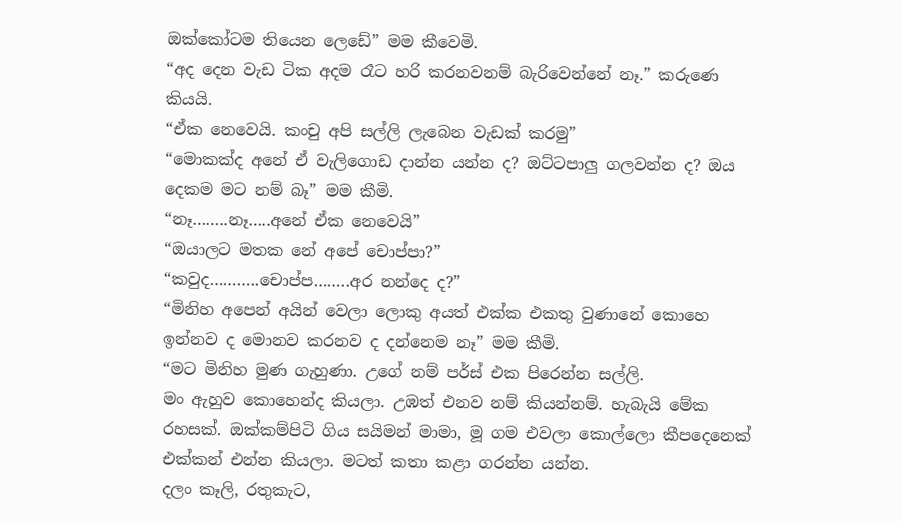ඔක්කෝටම තියෙන ලෙඩේ” මම කීවෙමි.
“අද දෙන වැඩ ටික අදම රෑට හරි කරනවනම් බැරිවෙන්නේ නෑ.” කරුණෙ කියයි.
“ඒක නෙවෙයි. කංචු අපි සල්ලි ලැබෙන වැඩක් කරමු”
“මොකක්ද අනේ ඒ වැලිගොඩ දාන්න යන්න ද? ඔට්ටපාලු ගලවන්න ද? ඔය දෙකම මට නම් බෑ” මම කීමි.
“නෑ……..නෑ…..අනේ ඒක නෙවෙයි”
“ඔයාලට මතක නේ අපේ චොප්පා?”
“කවුද………..චොප්ප……..අර නන්දෙ ද?”
“මිනිහ අපෙන් අයින් වෙලා ලොකු අයත් එක්ක එකතු වුණානේ කොහෙ ඉන්නව ද මොනව කරනව ද දන්නෙම නෑ” මම කීමි.
“මට මිනිහ මුණ ගැහුණා. උගේ නම් පර්ස් එක පිරෙන්න සල්ලි.
මං ඇහුව කොහෙන්ද කියලා. උඹත් එනව නම් කියන්නම්. හැබැයි මේක රහසක්. ඔක්කම්පිටි ගිය සයිමන් මාමා, මූ ගම එවලා කොල්ලො කීපදෙනෙක් එක්කන් එන්න කියලා. මටත් කතා කළා ගරන්න යන්න.
දලං කෑලි, රතුකැට,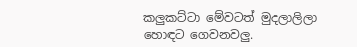කලුකට්ටා මේවටත් මුදලාලිලා හොඳට ගෙවනවලු.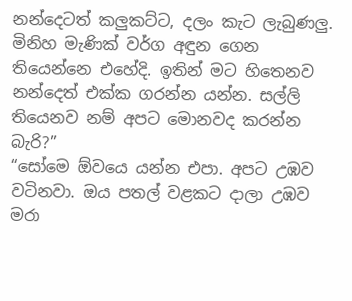නන්දෙටත් කලුකට්ට, දලං කැට ලැබුණලු. මිනිහ මැණික් වර්ග අඳුන ගෙන තියෙන්නෙ එහේදි. ඉතින් මට හිතෙනව නන්දෙත් එක්ක ගරන්න යන්න. සල්ලි තියෙනව නම් අපට මොනවද කරන්න බැරි?”
“සෝමෙ ඕවයෙ යන්න එපා. අපට උඹව වටිනවා. ඔය පතල් වළකට දාලා උඹව මරා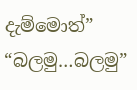දැම්මොත්”
“බලමු…බලමු”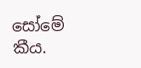සෝමේ කීය.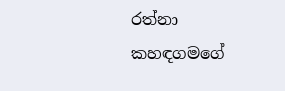රත්නා කහඳගමගේ